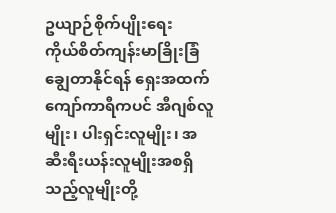ဥယျာဉ်စိုက်ပျိုးရေး
ကိုယ်စိတ်ကျန်းမာခြိုးခြံချွေတာနိုင်ရန် ရှေးအထက်ကျော်ကာရီကပင် အီဂျစ်လူမျိုး၊ ပါးရှင်းလူမျိုး၊ အဆီးရီးယန်းလူမျိုးအစရှိသည့်လူမျိုးတို့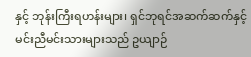နှင့် ဘုန်းကြီးရဟန်းများ၊ ရှင်ဘုရင်အဆက်ဆက်နှင့် မင်းညီမင်းသားများသည် ဥယျာဉ်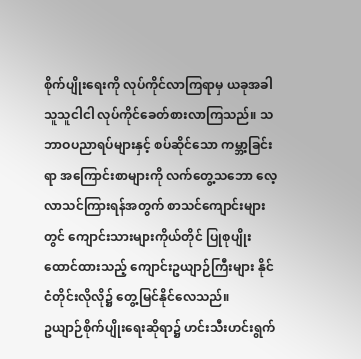စိုက်ပျိုးရေးကို လုပ်ကိုင်လာကြရာမှ ယခုအခါ သူသူငါငါ လုပ်ကိုင်ခေတ်စားလာကြသည်။ သဘာဝပညာရပ်များနှင့် စပ်ဆိုင်သော ကမ္ဘာ့ခြင်းရာ အကြောင်းစာများကို လက်တွေ့သဘော လေ့လာသင်ကြားရန်အတွက် စာသင်ကျောင်းများတွင် ကျောင်းသားများကိုယ်တိုင် ပြုစုပျိုးထောင်ထားသည့် ကျောင်းဥယျာဉ်ကြီးများ နိုင်ငံတိုင်းလိုလို၌ တွေ့မြင်နိုင်လေသည်။
ဥယျာဉ်စိုက်ပျိုးရေးဆိုရာ၌ ဟင်းသီးဟင်းရွက်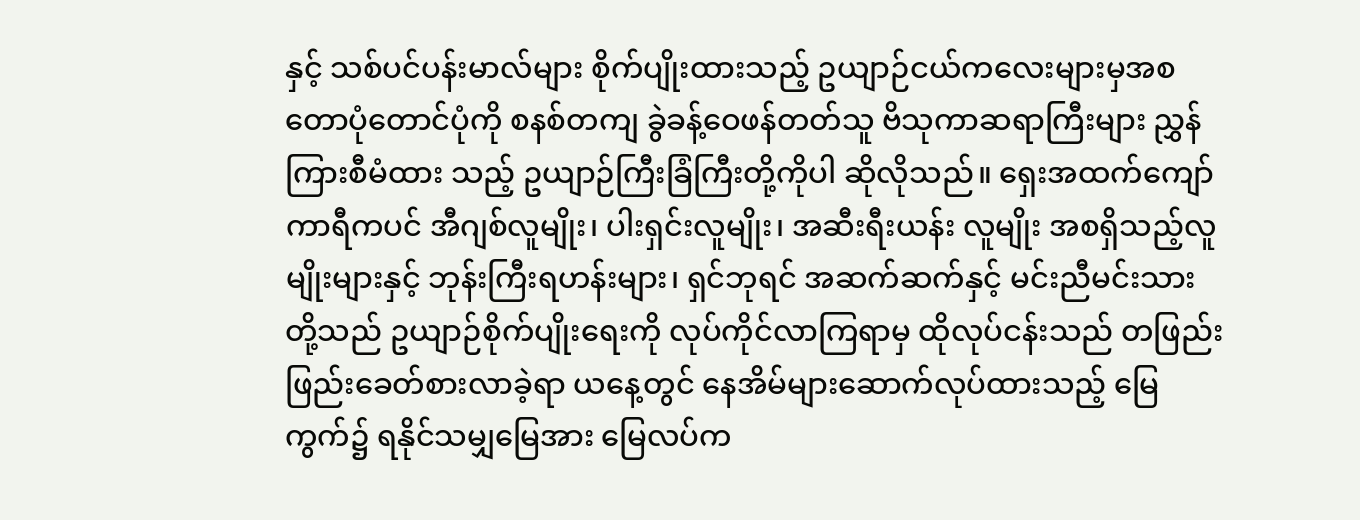နှင့် သစ်ပင်ပန်းမာလ်များ စိုက်ပျိုးထားသည့် ဥယျာဉ်ငယ်ကလေးများမှအစ တောပုံတောင်ပုံကို စနစ်တကျ ခွဲခန့်ဝေဖန်တတ်သူ ဗိသုကာဆရာကြီးများ ညွှန်ကြားစီမံထား သည့် ဥယျာဉ်ကြီးခြံကြီးတို့ကိုပါ ဆိုလိုသည်။ ရှေးအထက်ကျော် ကာရီကပင် အီဂျစ်လူမျိုး၊ ပါးရှင်းလူမျိုး၊ အဆီးရီးယန်း လူမျိုး အစရှိသည့်လူမျိုးများနှင့် ဘုန်းကြီးရဟန်းများ၊ ရှင်ဘုရင် အဆက်ဆက်နှင့် မင်းညီမင်းသားတို့သည် ဥယျာဉ်စိုက်ပျိုးရေးကို လုပ်ကိုင်လာကြရာမှ ထိုလုပ်ငန်းသည် တဖြည်းဖြည်းခေတ်စားလာခဲ့ရာ ယနေ့တွင် နေအိမ်များဆောက်လုပ်ထားသည့် မြေကွက်၌ ရနိုင်သမျှမြေအား မြေလပ်က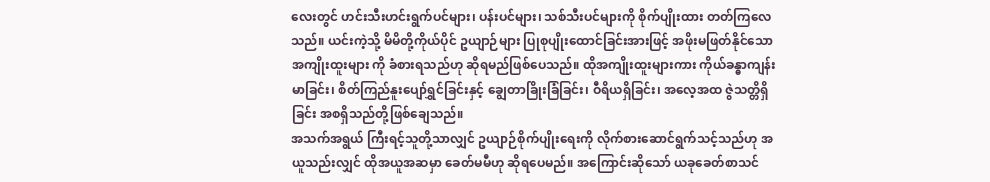လေးတွင် ဟင်းသီးဟင်းရွက်ပင်များ၊ ပန်းပင်များ၊ သစ်သီးပင်များကို စိုက်ပျိုးထား တတ်ကြလေသည်။ ယင်းကဲ့သို့ မိမိတို့ကိုယ်ပိုင် ဥယျာဉ်များ ပြုစုပျိုးထောင်ခြင်းအားဖြင့် အဖိုးမဖြတ်နိုင်သော အကျိုးထူးများ ကို ခံစားရသည်ဟု ဆိုရမည်ဖြစ်ပေသည်။ ထိုအကျိုးထူးများကား ကိုယ်ခန္ဓာကျန်းမာခြင်း၊ စိတ်ကြည်နူးပျော်ရွှင်ခြင်းနှင့် ချွေတာခြိုးခြံခြင်း၊ ဝီရိယရှိခြင်း၊ အလေ့အထ ဇွဲသတ္တိရှိခြင်း အစရှိသည်တို့ဖြစ်ချေသည်။
အသက်အရွယ် ကြီးရင့်သူတို့သာလျှင် ဥယျာဉ်စိုက်ပျိုးရေးကို လိုက်စားဆောင်ရွက်သင့်သည်ဟု အယူသည်းလျှင် ထိုအယူအဆမှာ ခေတ်မမီဟု ဆိုရပေမည်။ အကြောင်းဆိုသော် ယခုခေတ်စာသင်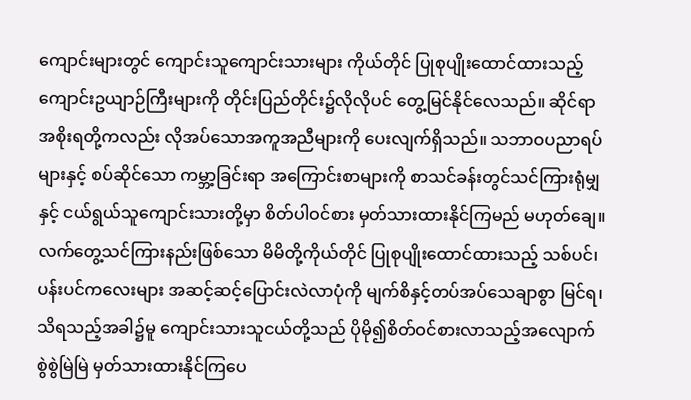ကျောင်းများတွင် ကျောင်းသူကျောင်းသားများ ကိုယ်တိုင် ပြုစုပျိုးထောင်ထားသည့် ကျောင်းဥယျာဉ်ကြီးများကို တိုင်းပြည်တိုင်း၌လိုလိုပင် တွေ့မြင်နိုင်လေသည်။ ဆိုင်ရာအစိုးရတို့ကလည်း လိုအပ်သောအကူအညီများကို ပေးလျက်ရှိသည်။ သဘာဝပညာရပ်များနှင့် စပ်ဆိုင်သော ကမ္ဘာ့ခြင်းရာ အကြောင်းစာများကို စာသင်ခန်းတွင်သင်ကြားရုံမျှနှင့် ငယ်ရွယ်သူကျောင်းသားတို့မှာ စိတ်ပါဝင်စား မှတ်သားထားနိုင်ကြမည် မဟုတ်ချေ။ လက်တွေ့သင်ကြားနည်းဖြစ်သော မိမိတို့ကိုယ်တိုင် ပြုစုပျိုးထောင်ထားသည့် သစ်ပင်၊ ပန်းပင်ကလေးများ အဆင့်ဆင့်ပြောင်းလဲလာပုံကို မျက်စိနှင့်တပ်အပ်သေချာစွာ မြင်ရ၊ သိရသည့်အခါ၌မူ ကျောင်းသားသူငယ်တို့သည် ပိုမို၍စိတ်ဝင်စားလာသည့်အလျောက် စွဲစွဲမြဲမြဲ မှတ်သားထားနိုင်ကြပေ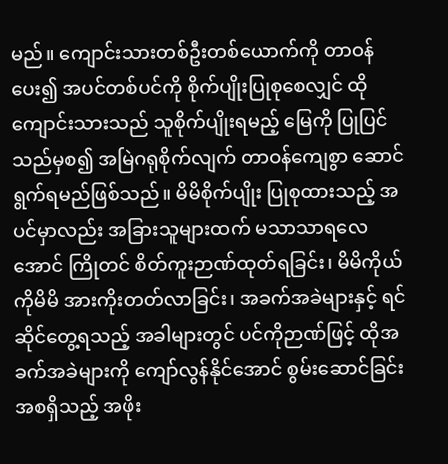မည်။ ကျောင်းသားတစ်ဦးတစ်ယောက်ကို တာဝန်ပေး၍ အပင်တစ်ပင်ကို စိုက်ပျိုးပြုစုစေလျှင် ထိုကျောင်းသားသည် သူစိုက်ပျိုးရမည့် မြေကို ပြုပြင်သည်မှစ၍ အမြဲဂရုစိုက်လျက် တာဝန်ကျေစွာ ဆောင်ရွက်ရမည်ဖြစ်သည်။ မိမိစိုက်ပျိုး ပြုစုထားသည့် အပင်မှာလည်း အခြားသူများထက် မသာသာရလေအောင် ကြိုတင် စိတ်ကူးဉာဏ်ထုတ်ရခြင်း၊ မိမိကိုယ်ကိုမိမိ အားကိုးတတ်လာခြင်း၊ အခက်အခဲများနှင့် ရင်ဆိုင်တွေ့ရသည့် အခါများတွင် ပင်ကိုဉာဏ်ဖြင့် ထိုအခက်အခဲများကို ကျော်လွန်နိုင်အောင် စွမ်းဆောင်ခြင်း အစရှိသည့် အဖိုး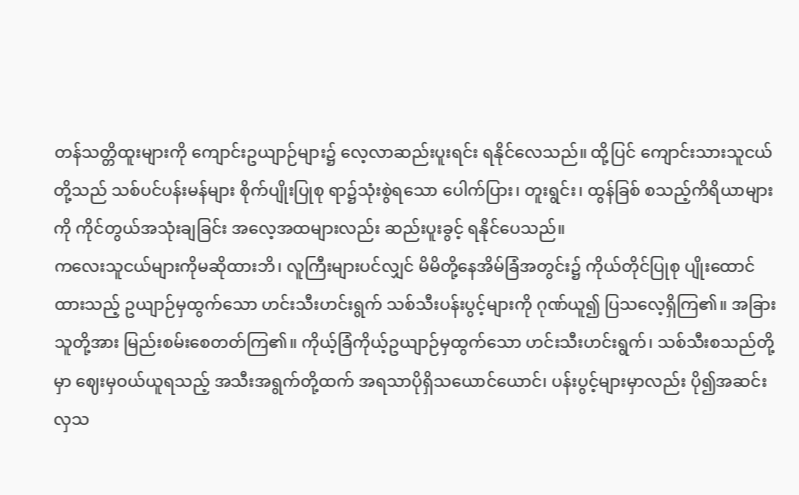တန်သတ္တိထူးများကို ကျောင်းဥယျာဉ်များ၌ လေ့လာဆည်းပူးရင်း ရနိုင်လေသည်။ ထို့ပြင် ကျောင်းသားသူငယ်တို့သည် သစ်ပင်ပန်းမန်များ စိုက်ပျိုးပြုစု ရာ၌သုံးစွဲရသော ပေါက်ပြား၊ တူးရွင်း၊ ထွန်ခြစ် စသည့်ကိရိယာများကို ကိုင်တွယ်အသုံးချခြင်း အလေ့အထများလည်း ဆည်းပူးခွင့် ရနိုင်ပေသည်။
ကလေးသူငယ်များကိုမဆိုထားဘိ၊ လူကြီးများပင်လျှင် မိမိတို့နေအိမ်ခြံအတွင်း၌ ကိုယ်တိုင်ပြုစု ပျိုးထောင်ထားသည့် ဥယျာဉ်မှထွက်သော ဟင်းသီးဟင်းရွက် သစ်သီးပန်းပွင့်များကို ဂုဏ်ယူ၍ ပြသလေ့ရှိကြ၏။ အခြားသူတို့အား မြည်းစမ်းစေတတ်ကြ၏။ ကိုယ့်ခြံကိုယ့်ဥယျာဉ်မှထွက်သော ဟင်းသီးဟင်းရွက်၊ သစ်သီးစသည်တို့မှာ ဈေးမှဝယ်ယူရသည့် အသီးအရွက်တို့ထက် အရသာပိုရှိသယောင်ယောင်၊ ပန်းပွင့်များမှာလည်း ပို၍အဆင်းလှသ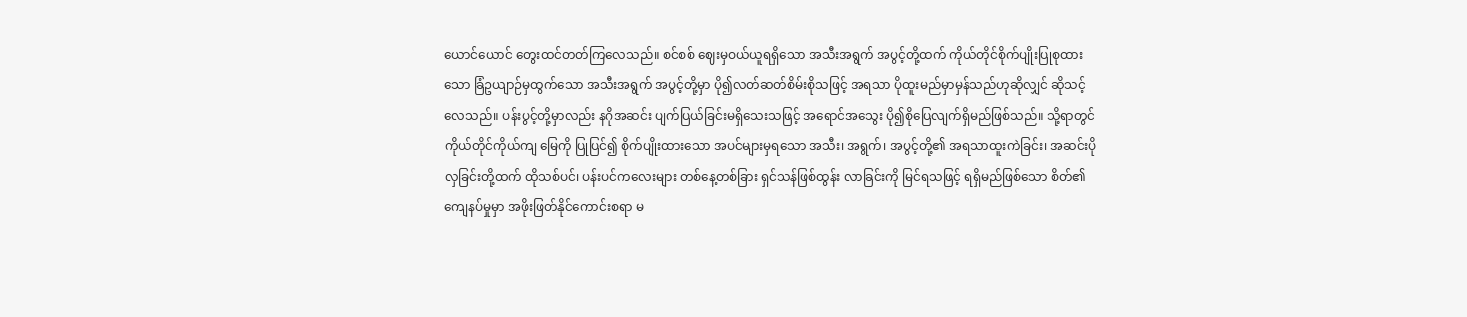ယောင်ယောင် တွေးထင်တတ်ကြလေသည်။ စင်စစ် ဈေးမှဝယ်ယူရရှိသော အသီးအရွက် အပွင့်တို့ထက် ကိုယ်တိုင်စိုက်ပျိုးပြုစုထားသော ခြံဥယျာဉ်မှထွက်သော အသီးအရွက် အပွင့်တို့မှာ ပို၍လတ်ဆတ်စိမ်းစိုသဖြင့် အရသာ ပိုထူးမည်မှာမှန်သည်ဟုဆိုလျှင် ဆိုသင့်လေသည်။ ပန်းပွင့်တို့မှာလည်း နဂိုအဆင်း ပျက်ပြယ်ခြင်းမရှိသေးသဖြင့် အရောင်အသွေး ပို၍စိုပြေလျက်ရှိမည်ဖြစ်သည်။ သို့ရာတွင် ကိုယ်တိုင်ကိုယ်ကျ မြေကို ပြုပြင်၍ စိုက်ပျိုးထားသော အပင်များမှရသော အသီး၊ အရွက်၊ အပွင့်တို့၏ အရသာထူးကဲခြင်း၊ အဆင်းပိုလှခြင်းတို့ထက် ထိုသစ်ပင်၊ ပန်းပင်ကလေးများ တစ်နေ့တစ်ခြား ရှင်သန်ဖြစ်ထွန်း လာခြင်းကို မြင်ရသဖြင့် ရရှိမည်ဖြစ်သော စိတ်၏ကျေနပ်မှုမှာ အဖိုးဖြတ်နိုင်ကောင်းစရာ မ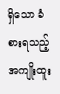ရှိသော ခံစားရသည့် အကျိုးထူး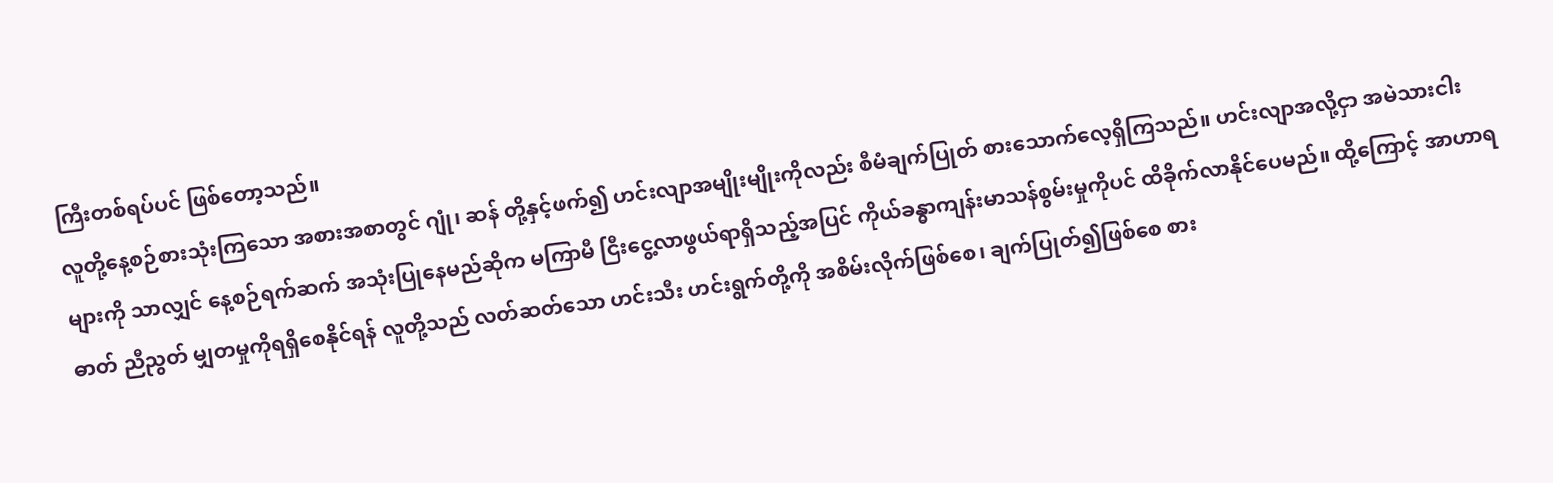ကြီးတစ်ရပ်ပင် ဖြစ်တော့သည်။
လူတို့နေ့စဉ်စားသုံးကြသော အစားအစာတွင် ဂျုံ၊ ဆန် တို့နှင့်ဖက်၍ ဟင်းလျာအမျိုးမျိုးကိုလည်း စီမံချက်ပြုတ် စားသောက်လေ့ရှိကြသည်။ ဟင်းလျာအလို့ငှာ အမဲသားငါးများကို သာလျှင် နေ့စဉ်ရက်ဆက် အသုံးပြုနေမည်ဆိုက မကြာမီ ငြီးငွေ့လာဖွယ်ရာရှိသည့်အပြင် ကိုယ်ခန္ဓာကျန်းမာသန်စွမ်းမှုကိုပင် ထိခိုက်လာနိုင်ပေမည်။ ထို့ကြောင့် အာဟာရဓာတ် ညီညွတ် မျှတမှုကိုရရှိစေနိုင်ရန် လူတို့သည် လတ်ဆတ်သော ဟင်းသီး ဟင်းရွက်တို့ကို အစိမ်းလိုက်ဖြစ်စေ၊ ချက်ပြုတ်၍ဖြစ်စေ စား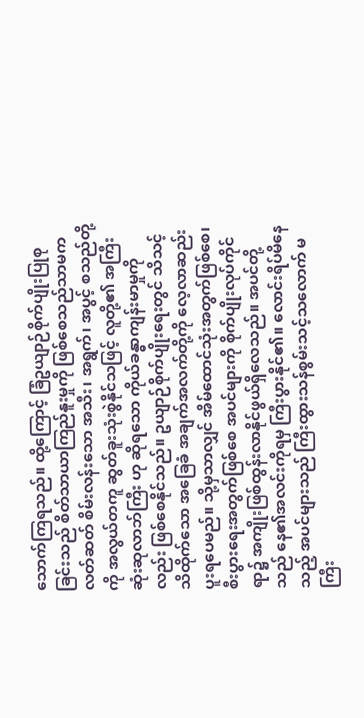သောက်ကြရသည်။ ထို့ကြောင့် ခြံဥယျာဉ်စိုက်ပျိုးပြုစုခြင်းသည် စိတ်သာယာကြည်နူးမှုကို ဖြစ်စေသည်သာမက လတ်ဆတ် စိမ်းလန်းသော အသီး၊ အရွက်၊ အပွင့် စသည်တို့ကို အလွယ်တကူ ဆွတ်ခူးသုံးစွဲနိုင်သဖြင့် လူတို့၏ အကြီးဆုံးဆုလာဘ်ကြီး ဟု ဆိုရသော ကိုယ်ခန္ဓာကျန်းမာမှုကိုလည်း ဖြစ်စေနိုင်သည်။ ဥယျာဉ်စိုက်ပျိုးရေးတွင် သိသင့်သိထိုက်သော အခြေခံ အချက်အလက်တို့ကို လေ့လာဆည်းပူးရပေမည်။ သို့မှသာလျှင် အိမ်ထောင်သုံးအတွက်ဖြစ်စေ၊ စီးပွားရေးအတွက်ဖြစ်စေ အပင်များကို စိုက်ပျိုးလုပ်ကိုင်ရာ၌ အကျိုးဖြစ်ထွန်းလာနိုင်ဖွယ်ရှိလေသည်။ အပင်တို့သည် နေ၏အလင်းကိုရမှ ကြီးပွားနိုင်၏။ လောင်းရိပ်မိနေသည့် အပင်များသည် ကြီးထွားသန်စွမ်းသင့်သလောက် မကြီး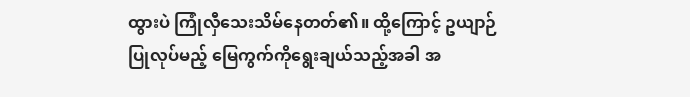ထွားပဲ ကြုံလှီသေးသိမ်နေတတ်၏။ ထို့ကြောင့် ဥယျာဉ်ပြုလုပ်မည့် မြေကွက်ကိုရွေးချယ်သည့်အခါ အ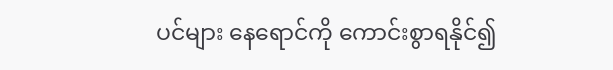ပင်များ နေရောင်ကို ကောင်းစွာရနိုင်၍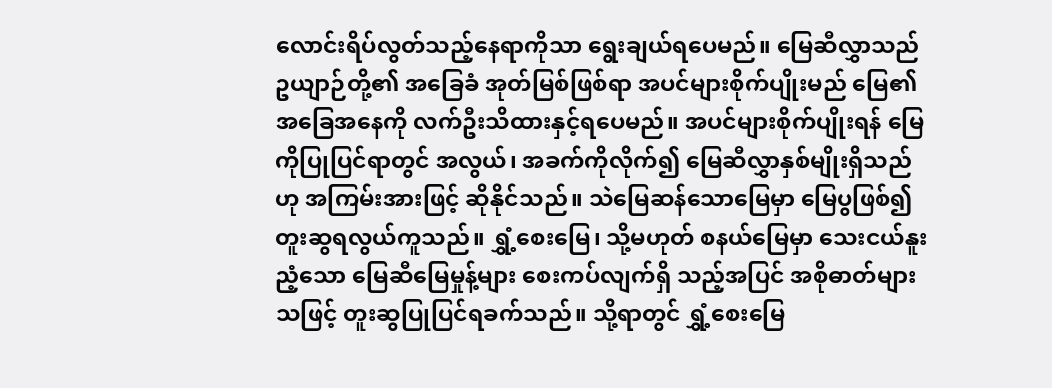လောင်းရိပ်လွတ်သည့်နေရာကိုသာ ရွေးချယ်ရပေမည်။ မြေဆီလွှာသည် ဥယျာဉ်တို့၏ အခြေခံ အုတ်မြစ်ဖြစ်ရာ အပင်များစိုက်ပျိုးမည် မြေ၏အခြေအနေကို လက်ဦးသိထားနှင့်ရပေမည်။ အပင်များစိုက်ပျိုးရန် မြေကိုပြုပြင်ရာတွင် အလွယ်၊ အခက်ကိုလိုက်၍ မြေဆီလွှာနှစ်မျိုးရှိသည်ဟု အကြမ်းအားဖြင့် ဆိုနိုင်သည်။ သဲမြေဆန်သောမြေမှာ မြေပွဖြစ်၍ တူးဆွရလွယ်ကူသည်။ ရွှံ့စေးမြေ၊ သို့မဟုတ် စနယ်မြေမှာ သေးငယ်နူးညံ့သော မြေဆီမြေမှုန့်များ စေးကပ်လျက်ရှိ သည့်အပြင် အစိုဓာတ်များသဖြင့် တူးဆွပြုပြင်ရခက်သည်။ သို့ရာတွင် ရွှံ့စေးမြေ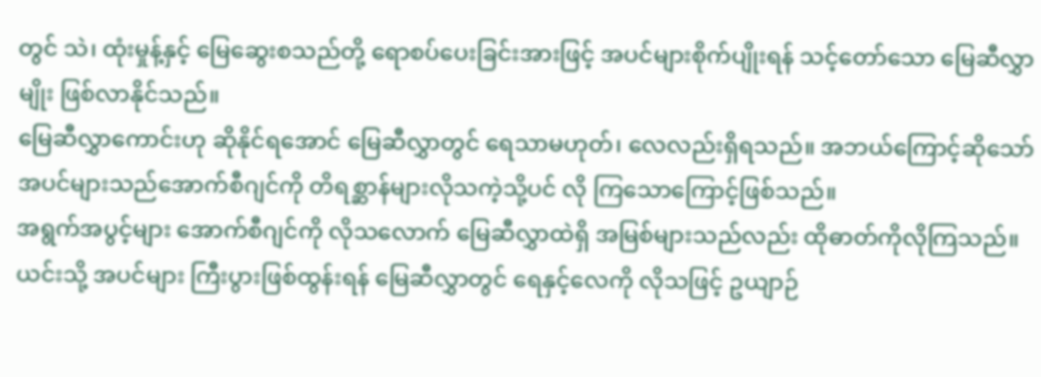တွင် သဲ၊ ထုံးမှုန့်နှင့် မြေဆွေးစသည်တို့ ရောစပ်ပေးခြင်းအားဖြင့် အပင်များစိုက်ပျိုးရန် သင့်တော်သော မြေဆီလွှာမျိုး ဖြစ်လာနိုင်သည်။
မြေဆီလွှာကောင်းဟု ဆိုနိုင်ရအောင် မြေဆီလွှာတွင် ရေသာမဟုတ်၊ လေလည်းရှိရသည်။ အဘယ်ကြောင့်ဆိုသော် အပင်များသည်အောက်စီဂျင်ကို တိရစ္ဆာန်များလိုသကဲ့သို့ပင် လို ကြသောကြောင့်ဖြစ်သည်။
အရွက်အပွင့်များ အောက်စီဂျင်ကို လိုသလောက် မြေဆီလွှာထဲရှိ အမြစ်များသည်လည်း ထိုဓာတ်ကိုလိုကြသည်။ ယင်းသို့ အပင်များ ကြီးပွားဖြစ်ထွန်းရန် မြေဆီလွှာတွင် ရေနှင့်လေကို လိုသဖြင့် ဥယျာဉ်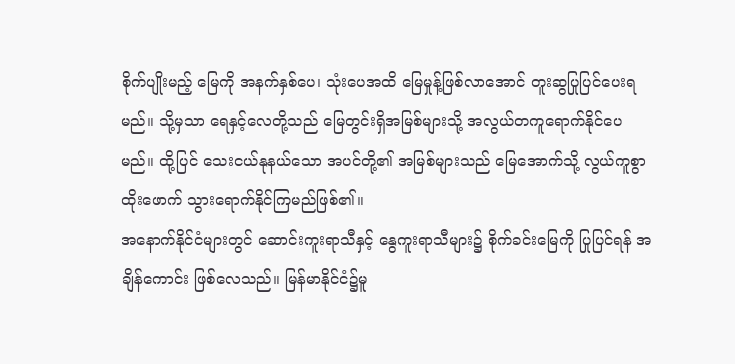စိုက်ပျိုးမည့် မြေကို အနက်နှစ်ပေ၊ သုံးပေအထိ မြေမှုန့်ဖြစ်လာအောင် တူးဆွပြုပြင်ပေးရမည်။ သို့မှသာ ရေနှင့်လေတို့သည် မြေတွင်းရှိအမြစ်များသို့ အလွယ်တကူရောက်နိုင်ပေမည်။ ထို့ပြင် သေးငယ်နုနယ်သော အပင်တို့၏ အမြစ်များသည် မြေအောက်သို့ လွယ်ကူစွာထိုးဖောက် သွားရောက်နိုင်ကြမည်ဖြစ်၏။
အနောက်နိုင်ငံများတွင် ဆောင်းကူးရာသီနှင့် နွေကူးရာသီများ၌ စိုက်ခင်းမြေကို ပြုပြင်ရန် အချိန်ကောင်း ဖြစ်လေသည်။ မြန်မာနိုင်ငံ၌မူ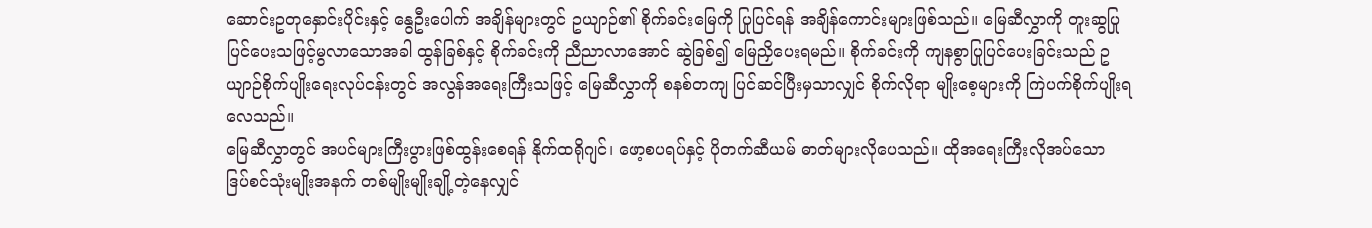ဆောင်းဥတုနှောင်းပိုင်းနှင့် နွေဦးပေါက် အချိန်များတွင် ဥယျာဉ်၏ စိုက်ခင်းမြေကို ပြုပြင်ရန် အချိန်ကောင်းများဖြစ်သည်။ မြေဆီလွှာကို တူးဆွပြုပြင်ပေးသဖြင့်မွလာသောအခါ ထွန်ခြစ်နှင့် စိုက်ခင်းကို ညီညာလာအောင် ဆွဲခြစ်၍ မြေညှိပေးရမည်။ စိုက်ခင်းကို ကျနစွာပြုပြင်ပေးခြင်းသည် ဥယျာဉ်စိုက်ပျိုးရေးလုပ်ငန်းတွင် အလွန်အရေးကြီးသဖြင့် မြေဆီလွှာကို စနစ်တကျ ပြင်ဆင်ပြီးမှသာလျှင် စိုက်လိုရာ မျိုးစေ့များကို ကြဲပက်စိုက်ပျိုးရလေသည်။
မြေဆီလွှာတွင် အပင်များကြီးပွားဖြစ်ထွန်းစေရန် နိုက်ထရိုဂျင်၊ ဖော့စပရပ်နှင့် ပိုတက်ဆီယမ် ဓာတ်များလိုပေသည်။ ထိုအရေးကြီးလိုအပ်သော ဒြပ်စင်သုံးမျိုးအနက် တစ်မျိုးမျိုးချို့တဲ့နေလျှင်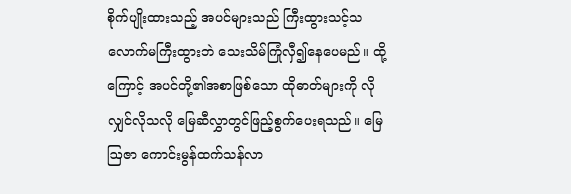စိုက်ပျိုးထားသည့် အပင်များသည် ကြီးထွားသင့်သလောက်မကြီးထွားဘဲ သေးသိမ်ကြုံလှီ၍နေပေမည်။ ထို့ကြောင့် အပင်တို့၏အစာဖြစ်သော ထိုဓာတ်များကို လိုလျှင်လိုသလို မြေဆီလွှာတွင်ဖြည့်စွက်ပေးရသည်။ မြေဩဇာ ကောင်းမွန်ထက်သန်လာ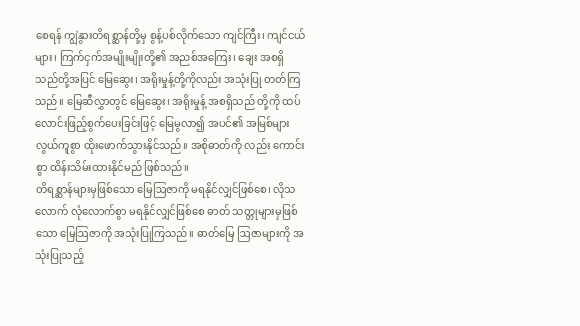စေရန် ကျွဲနွားတိရစ္ဆာန်တို့မှ စွန့်ပစ်လိုက်သော ကျင်ကြီး၊ ကျင်ငယ်များ၊ ကြက်ငှက်အမျိုးမျိုးတို့၏ အညစ်အကြေး၊ ချေး အစရှိသည်တို့အပြင် မြေဆွေး၊ အရိုးမှုန့်တို့ကိုလည်း အသုံးပြု တတ်ကြသည်။ မြေဆီလွှာတွင် မြေဆွေး၊ အရိုးမှုန့် အစရှိသည် တို့ကို ထပ်လောင်းဖြည့်စွက်ပေးခြင်းဖြင့် မြေမွလာ၍ အပင်၏ အမြစ်များ လွယ်ကူစွာ ထိုးဖောက်သွားနိုင်သည်။ အစိုဓာတ်ကို လည်း ကောင်းစွာ ထိန်းသိမ်းထားနိုင်မည် ဖြစ်သည်။
တိရစ္ဆာန်များမှဖြစ်သော မြေဩဇာကို မရနိုင်လျှင်ဖြစ်စေ၊ လိုသလောက် လုံလောက်စွာ မရနိုင်လျှင်ဖြစ်စေ ဓာတ် သတ္တုများမှဖြစ်သော မြေဩဇာကို အသုံးပြုကြသည်။ ဓာတ်မြေ ဩဇာများကို အသုံးပြုသည့်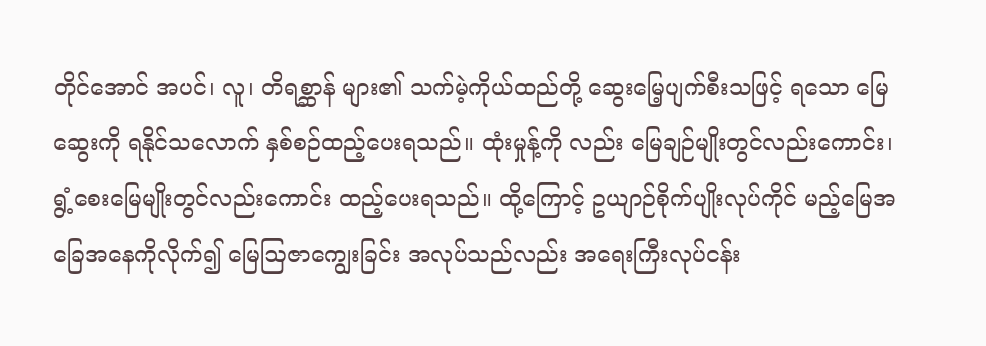တိုင်အောင် အပင်၊ လူ၊ တိရစ္ဆာန် များ၏ သက်မဲ့ကိုယ်ထည်တို့ ဆွေးမြေ့ပျက်စီးသဖြင့် ရသော မြေဆွေးကို ရနိုင်သလောက် နှစ်စဉ်ထည့်ပေးရသည်။ ထုံးမှုန့်ကို လည်း မြေချဉ်မျိုးတွင်လည်းကောင်း၊ ရွံ့စေးမြေမျိုးတွင်လည်းကောင်း ထည့်ပေးရသည်။ ထို့ကြောင့် ဥယျာဉ်စိုက်ပျိုးလုပ်ကိုင် မည့်မြေအခြေအနေကိုလိုက်၍ မြေဩဇာကျွေးခြင်း အလုပ်သည်လည်း အရေးကြီးလုပ်ငန်း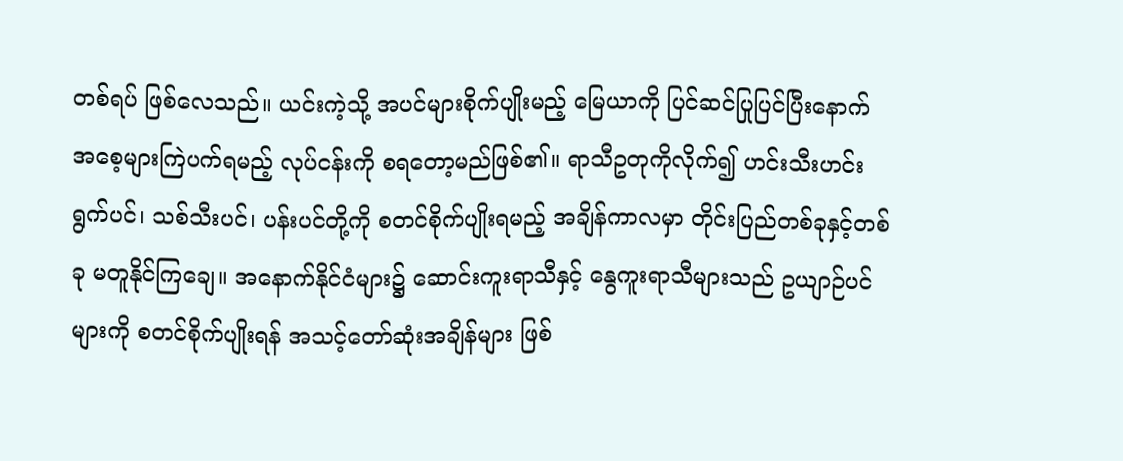တစ်ရပ် ဖြစ်လေသည်။ ယင်းကဲ့သို့ အပင်များစိုက်ပျိုးမည့် မြေယာကို ပြင်ဆင်ပြုပြင်ပြီးနောက် အစေ့များကြဲပက်ရမည့် လုပ်ငန်းကို စရတော့မည်ဖြစ်၏။ ရာသီဥတုကိုလိုက်၍ ဟင်းသီးဟင်းရွက်ပင်၊ သစ်သီးပင်၊ ပန်းပင်တို့ကို စတင်စိုက်ပျိုးရမည့် အချိန်ကာလမှာ တိုင်းပြည်တစ်ခုနှင့်တစ်ခု မတူနိုင်ကြချေ။ အနောက်နိုင်ငံများ၌ ဆောင်းကူးရာသီနှင့် နွေကူးရာသီများသည် ဥယျာဉ်ပင်များကို စတင်စိုက်ပျိုးရန် အသင့်တော်ဆုံးအချိန်များ ဖြစ်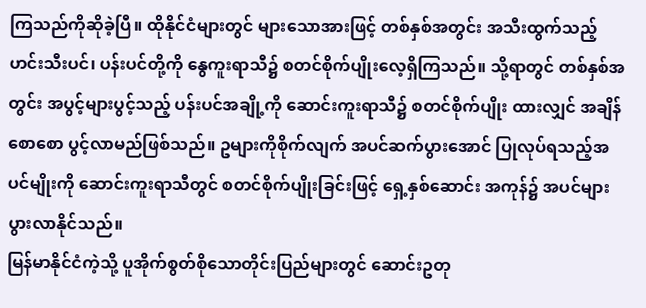ကြသည်ကိုဆိုခဲ့ပြီ။ ထိုနိုင်ငံများတွင် များသောအားဖြင့် တစ်နှစ်အတွင်း အသီးထွက်သည့် ဟင်းသီးပင်၊ ပန်းပင်တို့ကို နွေကူးရာသီ၌ စတင်စိုက်ပျိုးလေ့ရှိကြသည်။ သို့ရာတွင် တစ်နှစ်အတွင်း အပွင့်များပွင့်သည့် ပန်းပင်အချို့ကို ဆောင်းကူးရာသီ၌ စတင်စိုက်ပျိုး ထားလျှင် အချိန်စောစော ပွင့်လာမည်ဖြစ်သည်။ ဥများကိုစိုက်လျက် အပင်ဆက်ပွားအောင် ပြုလုပ်ရသည့်အပင်မျိုးကို ဆောင်းကူးရာသီတွင် စတင်စိုက်ပျိုးခြင်းဖြင့် ရှေ့နှစ်ဆောင်း အကုန်၌ အပင်များပွားလာနိုင်သည်။
မြန်မာနိုင်ငံကဲ့သို့ ပူအိုက်စွတ်စိုသောတိုင်းပြည်များတွင် ဆောင်းဥတု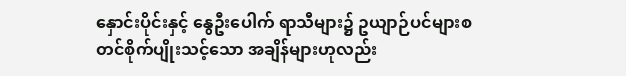နှောင်းပိုင်းနှင့် နွေဦးပေါက် ရာသီများ၌ ဥယျာဉ်ပင်များစတင်စိုက်ပျိုးသင့်သော အချိန်များဟုလည်း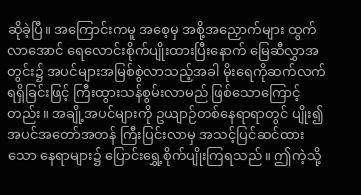ဆိုခဲ့ပြီ။ အကြောင်းကမူ အစေ့မှ အစို့အညှောက်များ ထွက်လာအောင် ရေလောင်းစိုက်ပျိုးထားပြီးနောက် မြေဆီလွှာအတွင်း၌ အပင်များအမြစ်စွဲလာသည့်အခါ မိုးရေကိုဆက်လက်ရရှိခြင်းဖြင့် ကြီးထွားသန်စွမ်းလာမည် ဖြစ်သောကြောင့်တည်း။ အချို့အပင်များကို ဥယျာဉ်တစ်နေရာရာတွင် ပျိုး၍ အပင်အတော်အတန် ကြီးပြင်းလာမှ အသင့်ပြင်ဆင်ထားသော နေရာများ၌ ပြောင်းရွှေ့စိုက်ပျိုးကြရသည်။ ဤကဲ့သို့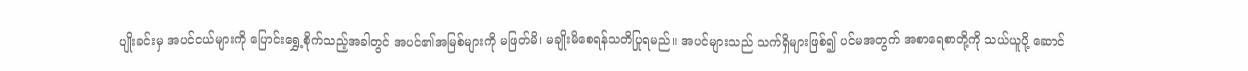ပျိုးခင်းမှ အပင်ငယ်များကို ပြောင်းရွှေ့စိုက်သည့်အခါတွင် အပင်၏အမြစ်များကို မဖြတ်မိ၊ မချိုးမိစေရန်သတိပြုရမည်။ အပင်များသည် သက်ရှိများဖြစ်၍ ပင်မအတွက် အစာရေစာတို့ကို သယ်ယူပို့ ဆောင်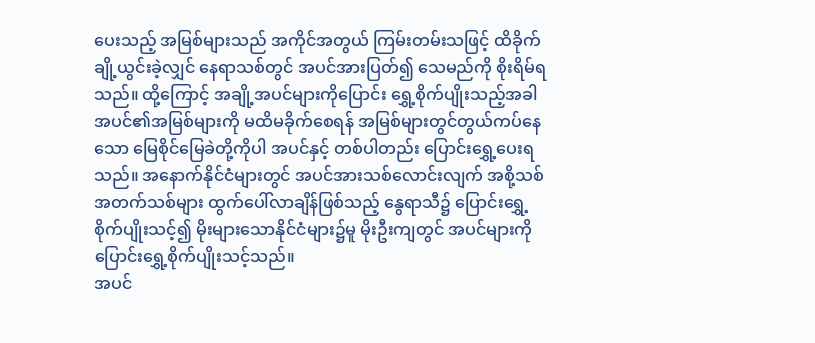ပေးသည့် အမြစ်များသည် အကိုင်အတွယ် ကြမ်းတမ်းသဖြင့် ထိခိုက်ချို့ယွင်းခဲ့လျှင် နေရာသစ်တွင် အပင်အားပြတ်၍ သေမည်ကို စိုးရိမ်ရသည်။ ထို့ကြောင့် အချို့အပင်များကိုပြောင်း ရွှေ့စိုက်ပျိုးသည့်အခါ အပင်၏အမြစ်များကို မထိမခိုက်စေရန် အမြစ်များတွင်တွယ်ကပ်နေသော မြေစိုင်မြေခဲတို့ကိုပါ အပင်နှင့် တစ်ပါတည်း ပြောင်းရွှေ့ပေးရသည်။ အနောက်နိုင်ငံများတွင် အပင်အားသစ်လောင်းလျက် အစို့သစ် အတက်သစ်များ ထွက်ပေါ်လာချိန်ဖြစ်သည့် နွေရာသီ၌ ပြောင်းရွှေ့စိုက်ပျိုးသင့်၍ မိုးများသောနိုင်ငံများ၌မူ မိုးဦးကျတွင် အပင်များကို ပြောင်းရွှေ့စိုက်ပျိုးသင့်သည်။
အပင်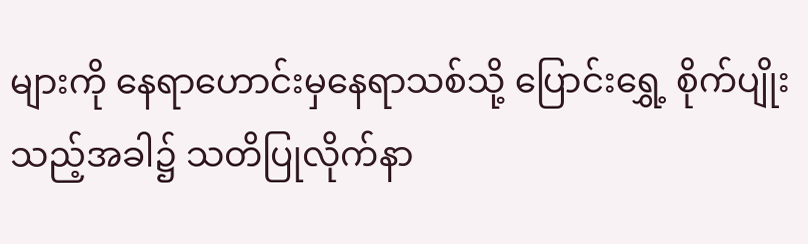များကို နေရာဟောင်းမှနေရာသစ်သို့ ပြောင်းရွှေ့ စိုက်ပျိုးသည့်အခါ၌ သတိပြုလိုက်နာ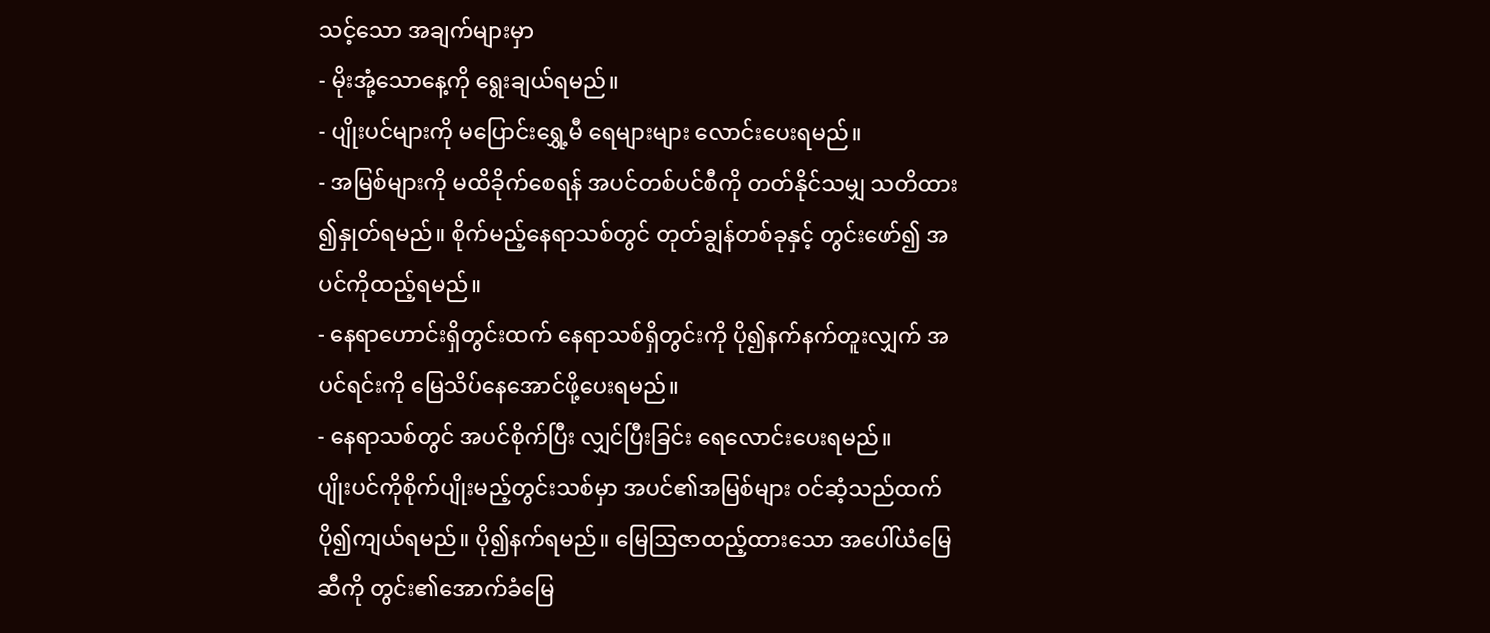သင့်သော အချက်များမှာ
- မိုးအုံ့သောနေ့ကို ရွေးချယ်ရမည်။
- ပျိုးပင်များကို မပြောင်းရွှေ့မီ ရေများများ လောင်းပေးရမည်။
- အမြစ်များကို မထိခိုက်စေရန် အပင်တစ်ပင်စီကို တတ်နိုင်သမျှ သတိထား ၍နှုတ်ရမည်။ စိုက်မည့်နေရာသစ်တွင် တုတ်ချွန်တစ်ခုနှင့် တွင်းဖော်၍ အပင်ကိုထည့်ရမည်။
- နေရာဟောင်းရှိတွင်းထက် နေရာသစ်ရှိတွင်းကို ပို၍နက်နက်တူးလျှက် အပင်ရင်းကို မြေသိပ်နေအောင်ဖို့ပေးရမည်။
- နေရာသစ်တွင် အပင်စိုက်ပြီး လျှင်ပြီးခြင်း ရေလောင်းပေးရမည်။
ပျိုးပင်ကိုစိုက်ပျိုးမည့်တွင်းသစ်မှာ အပင်၏အမြစ်များ ဝင်ဆံ့သည်ထက် ပို၍ကျယ်ရမည်။ ပို၍နက်ရမည်။ မြေဩဇာထည့်ထားသော အပေါ်ယံမြေဆီကို တွင်း၏အောက်ခံမြေ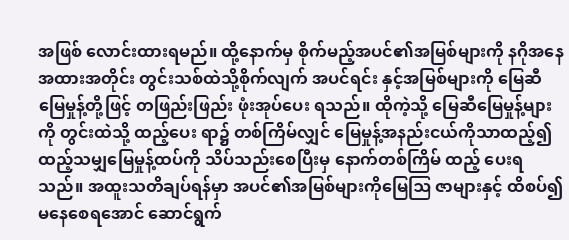အဖြစ် လောင်းထားရမည်။ ထို့နောက်မှ စိုက်မည့်အပင်၏အမြစ်များကို နဂိုအနေအထားအတိုင်း တွင်းသစ်ထဲသို့စိုက်လျက် အပင်ရင်း နှင့်အမြစ်များကို မြေဆီမြေမှုန့်တို့ဖြင့် တဖြည်းဖြည်း ဖုံးအုပ်ပေး ရသည်။ ထိုကဲ့သို့ မြေဆီမြေမှုန့်များကို တွင်းထဲသို့ ထည့်ပေး ရာ၌ တစ်ကြိမ်လျှင် မြေမှုန့်အနည်းငယ်ကိုသာထည့်၍ ထည့်သမျှမြေမှုန့်ထပ်ကို သိပ်သည်းစေပြီးမှ နောက်တစ်ကြိမ် ထည့် ပေးရသည်။ အထူးသတိချပ်ရန်မှာ အပင်၏အမြစ်များကိုမြေဩ ဇာများနှင့် ထိစပ်၍မနေစေရအောင် ဆောင်ရွက်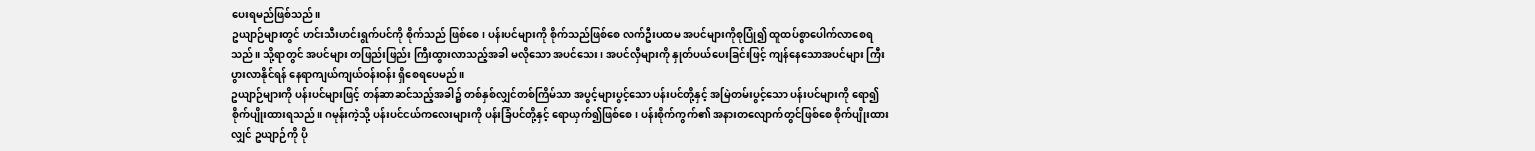ပေးရမည်ဖြစ်သည်။
ဥယျာဉ်များတွင် ဟင်းသီးဟင်းရွက်ပင်ကို စိုက်သည် ဖြစ်စေ၊ ပန်းပင်များကို စိုက်သည်ဖြစ်စေ လက်ဦးပထမ အပင်များကိုစုပြုံ၍ ထူထပ်စွာပေါက်လာစေရသည်။ သို့ရာတွင် အပင်များ တဖြည်းဖြည်း ကြီးထွားလာသည့်အခါ မလိုသော အပင်သေး၊ အပင်လှီများကို နှုတ်ပယ်ပေးခြင်းဖြင့် ကျန်နေသောအပင်များ ကြီးပွားလာနိုင်ရန် နေရာကျယ်ကျယ်ဝန်းဝန်း ရှိစေရပေမည်။
ဥယျာဉ်များကို ပန်းပင်များဖြင့် တန်ဆာဆင်သည့်အခါ၌ တစ်နှစ်လျှင်တစ်ကြိမ်သာ အပွင့်များပွင့်သော ပန်းပင်တို့နှင့် အမြဲတမ်းပွင့်သော ပန်းပင်များကို ရော၍စိုက်ပျိုးထားရသည်။ ဂမုန်းကဲ့သို့ ပန်းပင်ငယ်ကလေးများကို ပန်းခြံပင်တို့နှင့် ရောယှက်၍ဖြစ်စေ၊ ပန်းစိုက်ကွက်၏ အနားတလျောက်တွင်ဖြစ်စေ စိုက်ပျိုးထားလျှင် ဥယျာဉ်ကို ပို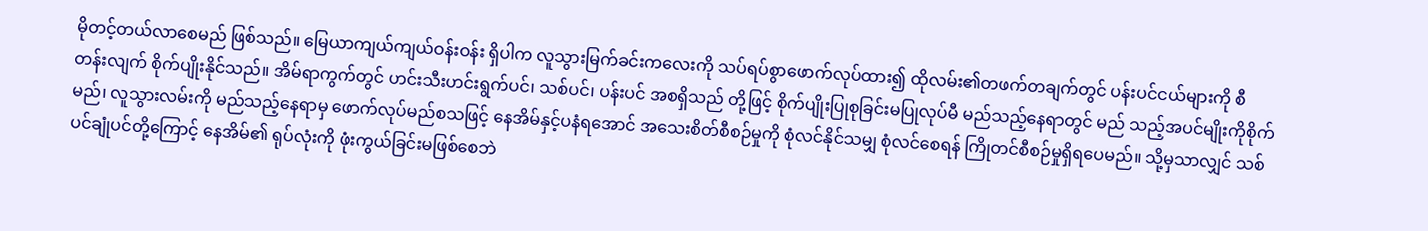မိုတင့်တယ်လာစေမည် ဖြစ်သည်။ မြေယာကျယ်ကျယ်ဝန်းဝန်း ရှိပါက လူသွားမြက်ခင်းကလေးကို သပ်ရပ်စွာဖောက်လုပ်ထား၍ ထိုလမ်း၏တဖက်တချက်တွင် ပန်းပင်ငယ်များကို စီတန်းလျက် စိုက်ပျိုးနိုင်သည်။ အိမ်ရာကွက်တွင် ဟင်းသီးဟင်းရွက်ပင်၊ သစ်ပင်၊ ပန်းပင် အစရှိသည် တို့ဖြင့် စိုက်ပျိုးပြုစုခြင်းမပြုလုပ်မီ မည်သည့်နေရာတွင် မည် သည့်အပင်မျိုးကိုစိုက်မည်၊ လူသွားလမ်းကို မည်သည့်နေရာမှ ဖောက်လုပ်မည်စသဖြင့် နေအိမ်နှင့်ပနံရအောင် အသေးစိတ်စီစဉ်မှုကို စုံလင်နိုင်သမျှ စုံလင်စေရန် ကြိုတင်စီစဉ်မှုရှိရပေမည်။ သို့မှသာလျှင် သစ်ပင်ချုံပင်တို့ကြောင့် နေအိမ်၏ ရုပ်လုံးကို ဖုံးကွယ်ခြင်းမဖြစ်စေဘဲ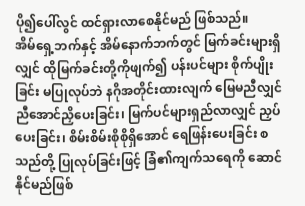ပို၍ပေါ်လွင် ထင်ရှားလာစေနိုင်မည် ဖြစ်သည်။
အိမ်ရှေ့ဘက်နှင့် အိမ်နောက်ဘက်တွင် မြက်ခင်းများရှိလျှင် ထိုမြက်ခင်းတို့ကိုဖျက်၍ ပန်းပင်များ စိုက်ပျိုးခြင်း မပြုလုပ်ဘဲ နဂိုအတိုင်းထားလျက် မြေမညီလျှင် ညီအောင်ညှိပေးခြင်း၊ မြက်ပင်များရှည်လာလျှင် ညှပ်ပေးခြင်း၊ စိမ်းစိမ်းစိုစိုရှိအောင် ရေဖြန်းပေးခြင်း စသည်တို့ ပြုလုပ်ခြင်းဖြင့် ခြံ၏ကျက်သရေကို ဆောင်နိုင်မည်ဖြစ်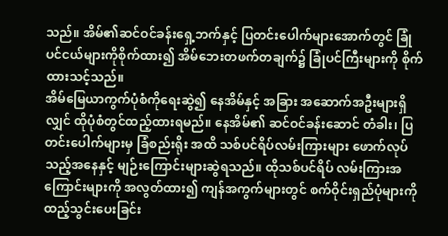သည်။ အိမ်၏ဆင်ဝင်ခန်းရှေ့ဘက်နှင့် ပြတင်းပေါက်များအောက်တွင် ခြုံပင်ငယ်များကိုစိုက်ထား၍ အိမ်ဘေးတဖက်တချက်၌ ခြုံပင်ကြီးများကို စိုက်ထားသင့်သည်။
အိမ်မြေယာကွက်ပုံစံကိုရေးဆွဲ၍ နေအိမ်နှင့် အခြား အဆောက်အဦးများရှိလျှင် ထိုပုံစံတွင်ထည့်ထားရမည်။ နေအိမ်၏ ဆင်ဝင်ခန်းဆောင် တံခါး၊ ပြတင်းပေါက်များမှ ခြံစည်းရိုး အထိ သစ်ပင်ရိပ်လမ်းကြားများ ဖောက်လုပ်သည့်အနေနှင့် မျဉ်းကြောင်းများဆွဲရသည်။ ထိုသစ်ပင်ရိပ် လမ်းကြားအကြောင်းများကို အလွတ်ထား၍ ကျန်အကွက်များတွင် စက်ဝိုင်းရှည်ပုံများကို ထည့်သွင်းပေးခြင်း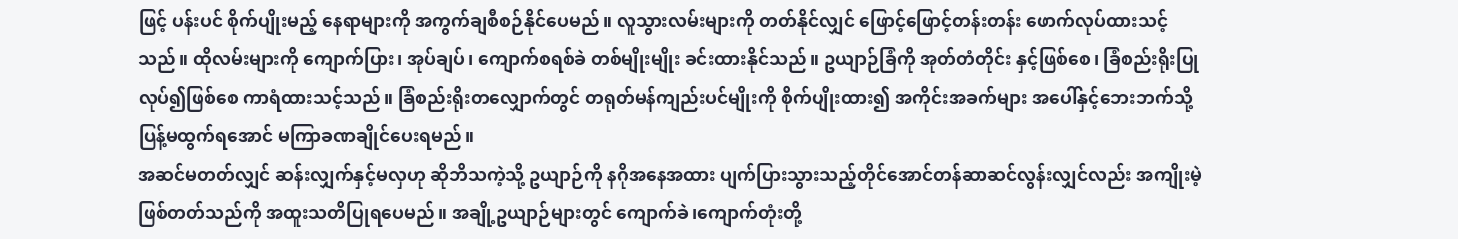ဖြင့် ပန်းပင် စိုက်ပျိုးမည့် နေရာများကို အကွက်ချစီစဉ်နိုင်ပေမည်။ လူသွားလမ်းများကို တတ်နိုင်လျှင် ဖြောင့်ဖြောင့်တန်းတန်း ဖောက်လုပ်ထားသင့်သည်။ ထိုလမ်းများကို ကျောက်ပြား၊ အုပ်ချပ်၊ ကျောက်စရစ်ခဲ တစ်မျိုးမျိုး ခင်းထားနိုင်သည်။ ဥယျာဉ်ခြံကို အုတ်တံတိုင်း နှင့်ဖြစ်စေ၊ ခြံစည်းရိုးပြုလုပ်၍ဖြစ်စေ ကာရံထားသင့်သည်။ ခြံစည်းရိုးတလျှောက်တွင် တရုတ်မန်ကျည်းပင်မျိုးကို စိုက်ပျိုးထား၍ အကိုင်းအခက်များ အပေါ်နှင့်ဘေးဘက်သို့ ပြန့်မထွက်ရအောင် မကြာခဏချိုင်ပေးရမည်။
အဆင်မတတ်လျှင် ဆန်းလျှက်နှင့်မလှဟု ဆိုဘိသကဲ့သို့ ဥယျာဉ်ကို နဂိုအနေအထား ပျက်ပြားသွားသည့်တိုင်အောင်တန်ဆာဆင်လွန်းလျှင်လည်း အကျိုးမဲ့ဖြစ်တတ်သည်ကို အထူးသတိပြုရပေမည်။ အချို့ဥယျာဉ်များတွင် ကျောက်ခဲ၊ကျောက်တုံးတို့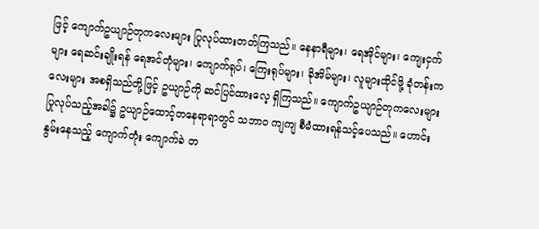ဖြင့် ကျောက်ဥယျာဉ်တုကလေးများ ပြုလုပ်ထားတတ်ကြသည်။ နေနာရီများ၊ ရေအိုင်များ၊ ကျေးငှက်များ ရေဆင်းချိုးရန် ရေအင်တုံများ၊ ကျောက်ရုပ်၊ ကြေးရုပ်များ၊ ခိုအိမ်များ၊ လူများထိုင်ဖို့ ခုံတန်းကလေးများ အစရှိသည်တို့ဖြင့် ဥယျာဉ်ကို ဆင်ပြင်ထားလေ့ ရှိကြသည်။ ကျောက်ဥယျာဉ်တုကလေးများ ပြုလုပ်သည့်အခါ၌ ဥယျာဉ်ထောင့်တနေရာရာတွင် သဘာဝ ကျကျ စီမံထားရန်သင့်ပေသည်။ ဟောင်းနွမ်းနေသည့် ကျောက်တုံး ကျောက်ခဲ တ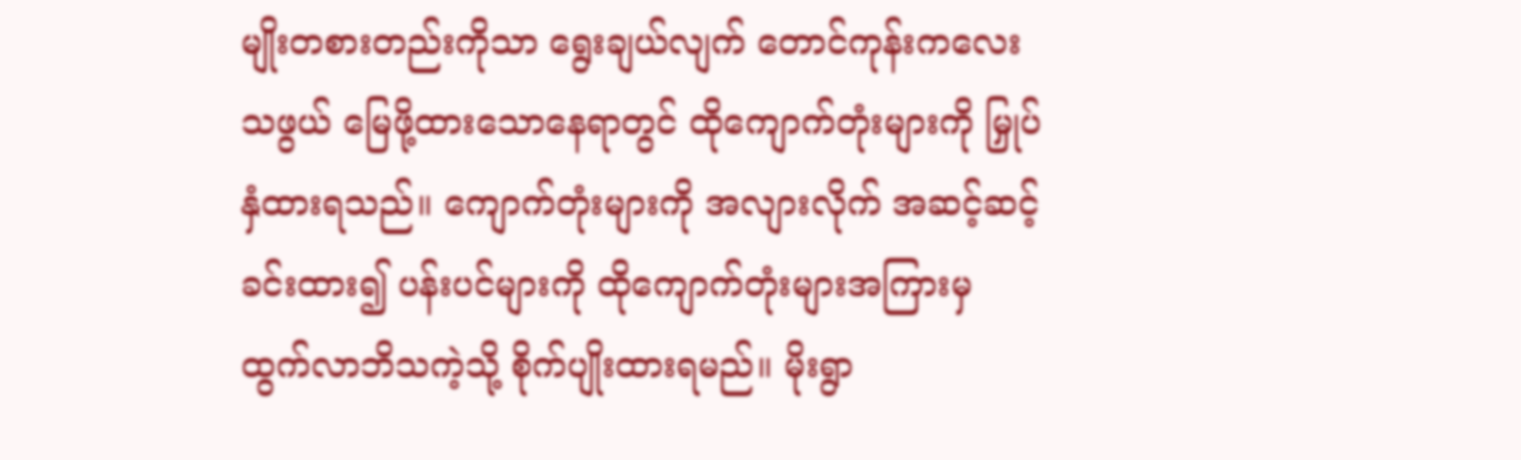မျိုးတစားတည်းကိုသာ ရွေးချယ်လျက် တောင်ကုန်းကလေးသဖွယ် မြေဖို့ထားသောနေရာတွင် ထိုကျောက်တုံးများကို မြှုပ်နှံထားရသည်။ ကျောက်တုံးများကို အလျားလိုက် အဆင့်ဆင့်ခင်းထား၍ ပန်းပင်များကို ထိုကျောက်တုံးများအကြားမှ ထွက်လာဘိသကဲ့သို့ စိုက်ပျိုးထားရမည်။ မိုးရွာ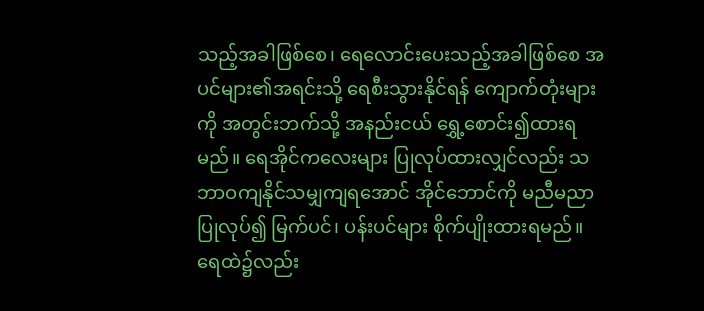သည့်အခါဖြစ်စေ၊ ရေလောင်းပေးသည့်အခါဖြစ်စေ အပင်များ၏အရင်းသို့ ရေစီးသွားနိုင်ရန် ကျောက်တုံးများကို အတွင်းဘက်သို့ အနည်းငယ် ရွှေ့စောင်း၍ထားရမည်။ ရေအိုင်ကလေးများ ပြုလုပ်ထားလျှင်လည်း သဘာဝကျနိုင်သမျှကျရအောင် အိုင်ဘောင်ကို မညီမညာပြုလုပ်၍ မြက်ပင်၊ ပန်းပင်များ စိုက်ပျိုးထားရမည်။ ရေထဲ၌လည်း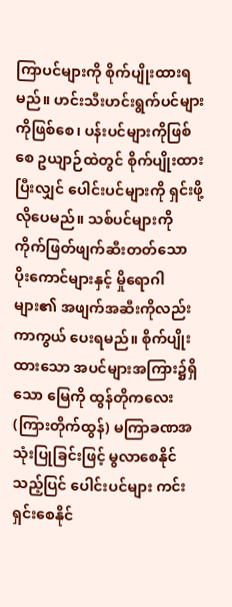ကြာပင်များကို စိုက်ပျိုးထားရမည်။ ဟင်းသီးဟင်းရွက်ပင်များကိုဖြစ်စေ၊ ပန်းပင်များကိုဖြစ်စေ ဥယျာဉ်ထဲတွင် စိုက်ပျိုးထားပြီးလျှင် ပေါင်းပင်များကို ရှင်းဖို့လိုပေမည်။ သစ်ပင်များကို ကိုက်ဖြတ်ဖျက်ဆီးတတ်သော ပိုးကောင်များနှင့် မှိုရောဂါများ၏ အဖျက်အဆီးကိုလည်း ကာကွယ် ပေးရမည်။ စိုက်ပျိုးထားသော အပင်များအကြား၌ရှိသော မြေကို ထွန်တိုကလေး(ကြားတိုက်ထွန်) မကြာခဏအသုံးပြုခြင်းဖြင့် မွလာစေနိုင်သည့်ပြင် ပေါင်းပင်များ ကင်းရှင်းစေနိုင်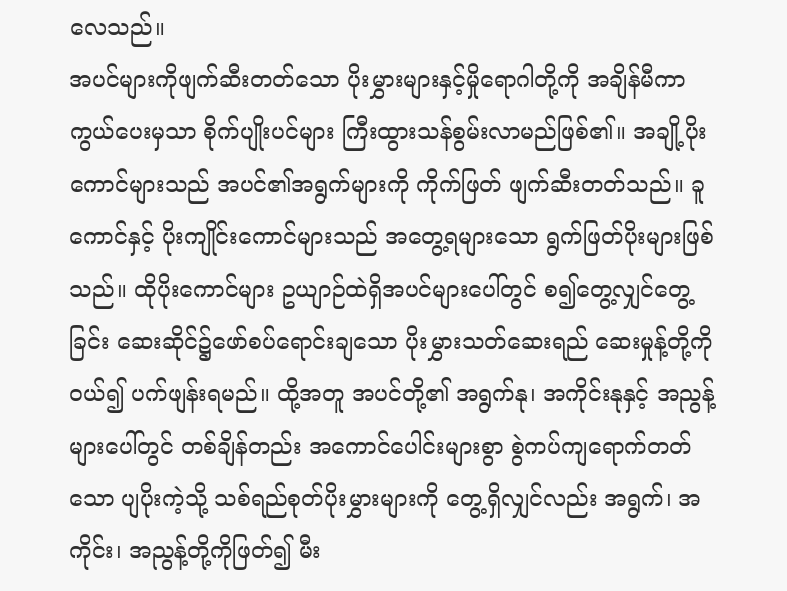လေသည်။
အပင်များကိုဖျက်ဆီးတတ်သော ပိုးမွှားများနှင့်မှိုရောဂါတို့ကို အချိန်မီကာကွယ်ပေးမှသာ စိုက်ပျိုးပင်များ ကြီးထွားသန်စွမ်းလာမည်ဖြစ်၏။ အချို့ပိုးကောင်များသည် အပင်၏အရွက်များကို ကိုက်ဖြတ် ဖျက်ဆီးတတ်သည်။ ခူကောင်နှင့် ပိုးကျိုင်းကောင်များသည် အတွေ့ရများသော ရွက်ဖြတ်ပိုးများဖြစ်သည်။ ထိုပိုးကောင်များ ဥယျာဉ်ထဲရှိအပင်များပေါ်တွင် စ၍တွေ့လျှင်တွေ့ခြင်း ဆေးဆိုင်၌ဖော်စပ်ရောင်းချသော ပိုးမွှားသတ်ဆေးရည် ဆေးမှုန့်တို့ကိုဝယ်၍ ပက်ဖျန်းရမည်။ ထို့အတူ အပင်တို့၏ အရွက်နု၊ အကိုင်းနုနှင့် အညွန့်များပေါ်တွင် တစ်ချိန်တည်း အကောင်ပေါင်းများစွာ စွဲကပ်ကျရောက်တတ်သော ပျပိုးကဲ့သို့ သစ်ရည်စုတ်ပိုးမွှားများကို တွေ့ရှိလျှင်လည်း အရွက်၊ အကိုင်း၊ အညွန့်တို့ကိုဖြတ်၍ မီး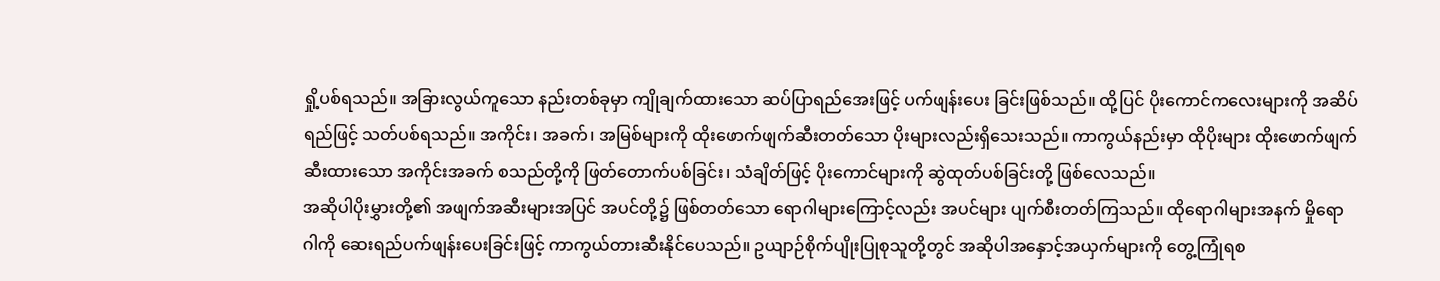ရှို့ပစ်ရသည်။ အခြားလွယ်ကူသော နည်းတစ်ခုမှာ ကျိုချက်ထားသော ဆပ်ပြာရည်အေးဖြင့် ပက်ဖျန်းပေး ခြင်းဖြစ်သည်။ ထို့ပြင် ပိုးကောင်ကလေးများကို အဆိပ်ရည်ဖြင့် သတ်ပစ်ရသည်။ အကိုင်း၊ အခက်၊ အမြစ်များကို ထိုးဖောက်ဖျက်ဆီးတတ်သော ပိုးများလည်းရှိသေးသည်။ ကာကွယ်နည်းမှာ ထိုပိုးများ ထိုးဖောက်ဖျက်ဆီးထားသော အကိုင်းအခက် စသည်တို့ကို ဖြတ်တောက်ပစ်ခြင်း၊ သံချိတ်ဖြင့် ပိုးကောင်များကို ဆွဲထုတ်ပစ်ခြင်းတို့ ဖြစ်လေသည်။
အဆိုပါပိုးမွှားတို့၏ အဖျက်အဆီးများအပြင် အပင်တို့၌ ဖြစ်တတ်သော ရောဂါများကြောင့်လည်း အပင်များ ပျက်စီးတတ်ကြသည်။ ထိုရောဂါများအနက် မှိုရောဂါကို ဆေးရည်ပက်ဖျန်းပေးခြင်းဖြင့် ကာကွယ်တားဆီးနိုင်ပေသည်။ ဥယျာဉ်စိုက်ပျိုးပြုစုသူတို့တွင် အဆိုပါအနှောင့်အယှက်များကို တွေ့ကြုံရစ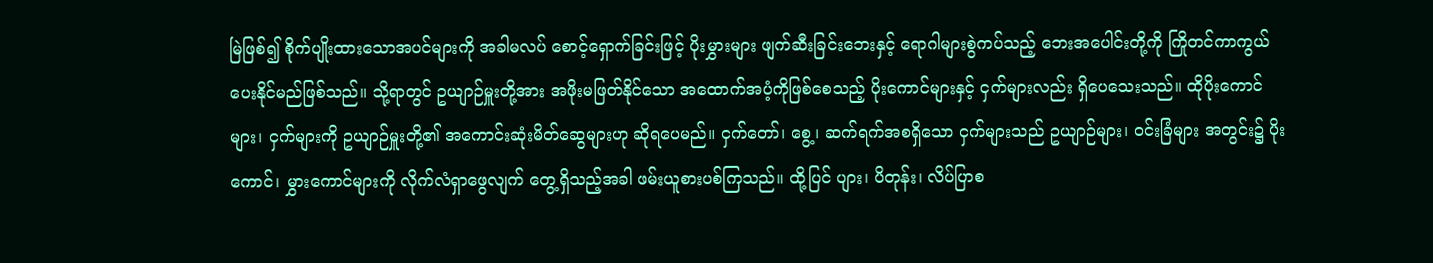မြဲဖြစ်၍ စိုက်ပျိုးထားသောအပင်များကို အခါမလပ် စောင့်ရှောက်ခြင်းဖြင့် ပိုးမွှားများ ဖျက်ဆီးခြင်းဘေးနှင့် ရောဂါများစွဲကပ်သည့် ဘေးအပေါင်းတို့ကို ကြိုတင်ကာကွယ်ပေးနိုင်မည်ဖြစ်သည်။ သို့ရာတွင် ဥယျာဉ်မှူးတို့အား အဖိုးမဖြတ်နိုင်သော အထောက်အပံ့ကိုဖြစ်စေသည့် ပိုးကောင်များနှင့် ငှက်များလည်း ရှိပေသေးသည်။ ထိုပိုးကောင်များ၊ ငှက်များကို ဥယျာဉ်မှူးတို့၏ အကောင်းဆုံးမိတ်ဆွေများဟု ဆိုရပေမည်။ ငှက်တော်၊ စွေ့၊ ဆက်ရက်အစရှိသော ငှက်များသည် ဥယျာဉ်များ၊ ဝင်းခြံများ အတွင်း၌ ပိုးကောင်၊ မွှားကောင်များကို လိုက်လံရှာဖွေလျက် တွေ့ရှိသည့်အခါ ဖမ်းယူစားပစ်ကြသည်။ ထို့ပြင် ပျား၊ ပိတုန်း၊ လိပ်ပြာစ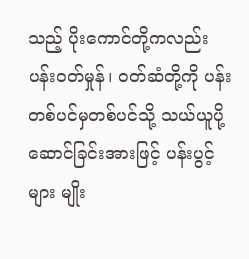သည့် ပိုးကောင်တို့ကလည်း ပန်းဝတ်မှုန်၊ ဝတ်ဆံတို့ကို ပန်းတစ်ပင်မှတစ်ပင်သို့ သယ်ယူပို့ဆောင်ခြင်းအားဖြင့် ပန်းပွင့်များ မျိုး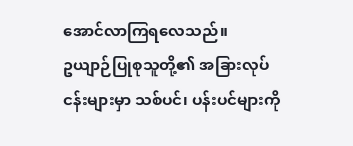အောင်လာကြရလေသည်။
ဥယျာဉ်ပြုစုသူတို့၏ အခြားလုပ်ငန်းများမှာ သစ်ပင်၊ ပန်းပင်များကို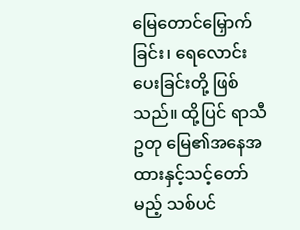မြေတောင်မြှောက်ခြင်း၊ ရေလောင်းပေးခြင်းတို့ ဖြစ်သည်။ ထို့ပြင် ရာသီဥတု မြေ၏အနေအထားနှင့်သင့်တော်မည့် သစ်ပင်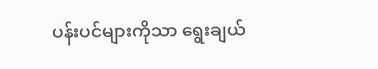ပန်းပင်များကိုသာ ရွေးချယ်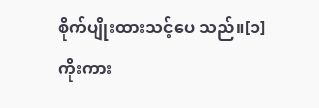စိုက်ပျိုးထားသင့်ပေ သည်။[၁]
ကိုးကား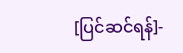[ပြင်ဆင်ရန်]-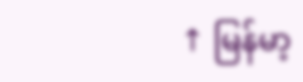↑ မြန်မာ့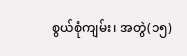စွယ်စုံကျမ်း၊ အတွဲ(၁၅)